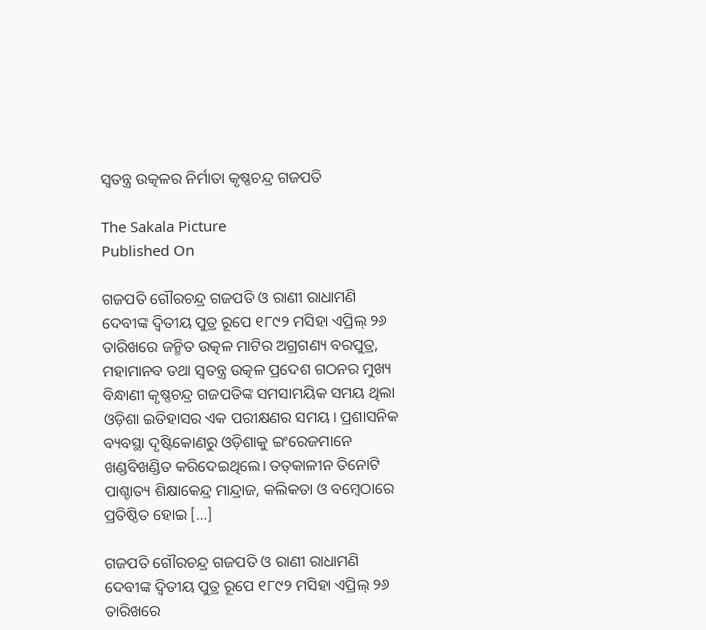ସ୍ୱତନ୍ତ୍ର ଉତ୍କଳର ନିର୍ମାତା କୃଷ୍ଣଚନ୍ଦ୍ର ଗଜପତି

The Sakala Picture
Published On

ଗଜପତି ଗୌରଚନ୍ଦ୍ର ଗଜପତି ଓ ରାଣୀ ରାଧାମଣି ଦେବୀଙ୍କ ଦ୍ୱିତୀୟ ପୁତ୍ର ରୂପେ ୧୮୯୨ ମସିହା ଏପ୍ରିଲ୍‌‌ ୨୬ ତାରିଖରେ ଜନ୍ମିତ ଉତ୍କଳ ମାଟିର ଅଗ୍ରଗଣ୍ୟ ବରପୁତ୍ର, ମହାମାନବ ତଥା ସ୍ୱତନ୍ତ୍ର ଉତ୍କଳ ପ୍ରଦେଶ ଗଠନର ମୁଖ୍ୟ ବିନ୍ଧାଣୀ କୃଷ୍ଣଚନ୍ଦ୍ର ଗଜପତିଙ୍କ ସମସାମୟିକ ସମୟ ଥିଲା ଓଡ଼ିଶା ଇତିହାସର ଏକ ପରୀକ୍ଷଣର ସମୟ। ପ୍ରଶାସନିକ ବ୍ୟବସ୍ଥା ଦୃଷ୍ଟିକୋଣରୁ ଓଡ଼ିଶାକୁ ଇଂରେଜମାନେ ଖଣ୍ଡବିଖଣ୍ଡିତ କରିଦେଇଥିଲେ। ତତ୍‌‌କାଳୀନ ତିନୋଟି ପାଶ୍ଚାତ୍ୟ ଶିକ୍ଷାକେନ୍ଦ୍ର ମାନ୍ଦ୍ରାଜ, କଲିକତା ଓ ବମ୍ବେଠାରେ ପ୍ରତିଷ୍ଠିତ ହୋଇ […]

ଗଜପତି ଗୌରଚନ୍ଦ୍ର ଗଜପତି ଓ ରାଣୀ ରାଧାମଣି ଦେବୀଙ୍କ ଦ୍ୱିତୀୟ ପୁତ୍ର ରୂପେ ୧୮୯୨ ମସିହା ଏପ୍ରିଲ୍‌‌ ୨୬ ତାରିଖରେ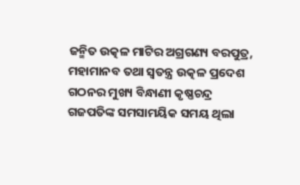ଜନ୍ମିତ ଉତ୍କଳ ମାଟିର ଅଗ୍ରଗଣ୍ୟ ବରପୁତ୍ର, ମହାମାନବ ତଥା ସ୍ୱତନ୍ତ୍ର ଉତ୍କଳ ପ୍ରଦେଶ ଗଠନର ମୁଖ୍ୟ ବିନ୍ଧାଣୀ କୃଷ୍ଣଚନ୍ଦ୍ର ଗଜପତିଙ୍କ ସମସାମୟିକ ସମୟ ଥିଲା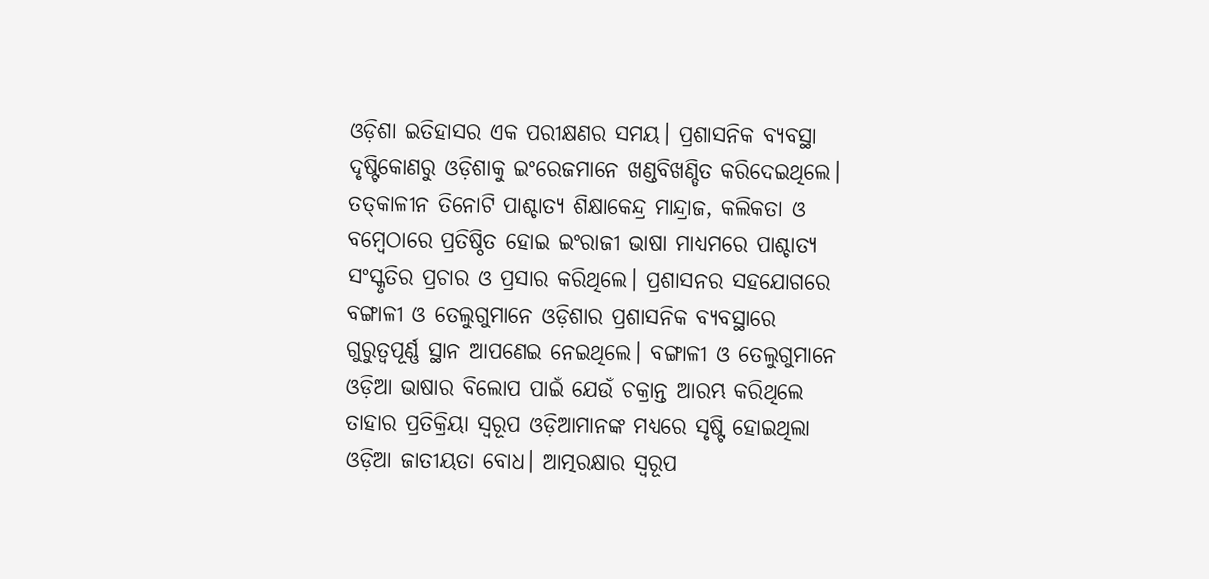ଓଡ଼ିଶା ଇତିହାସର ଏକ ପରୀକ୍ଷଣର ସମୟ। ପ୍ରଶାସନିକ ବ୍ୟବସ୍ଥା ଦୃଷ୍ଟିକୋଣରୁ ଓଡ଼ିଶାକୁ ଇଂରେଜମାନେ ଖଣ୍ଡବିଖଣ୍ଡିତ କରିଦେଇଥିଲେ। ତତ୍‌‌କାଳୀନ ତିନୋଟି ପାଶ୍ଚାତ୍ୟ ଶିକ୍ଷାକେନ୍ଦ୍ର ମାନ୍ଦ୍ରାଜ, କଲିକତା ଓ ବମ୍ବେଠାରେ ପ୍ରତିଷ୍ଠିତ ହୋଇ ଇଂରାଜୀ ଭାଷା ମାଧ୍ୟମରେ ପାଶ୍ଚାତ୍ୟ ସଂସ୍କୃତିର ପ୍ରଚାର ଓ ପ୍ରସାର କରିଥିଲେ। ପ୍ରଶାସନର ସହଯୋଗରେ ବଙ୍ଗାଳୀ ଓ ତେଲୁଗୁମାନେ ଓଡ଼ିଶାର ପ୍ରଶାସନିକ ବ୍ୟବସ୍ଥାରେ ଗୁରୁତ୍ୱପୂର୍ଣ୍ଣ ସ୍ଥାନ ଆପଣେଇ ନେଇଥିଲେ। ବଙ୍ଗାଳୀ ଓ ତେଲୁଗୁମାନେ ଓଡ଼ିଆ ଭାଷାର ବିଲୋପ ପାଇଁ ଯେଉଁ ଚକ୍ରାନ୍ତ ଆରମ୍ଭ କରିଥିଲେ ତାହାର ପ୍ରତିକ୍ରିୟା ସ୍ୱରୂପ ଓଡ଼ିଆମାନଙ୍କ ମଧ୍ୟରେ ସୃଷ୍ଟି ହୋଇଥିଲା ଓଡ଼ିଆ ଜାତୀୟତା ବୋଧ। ଆତ୍ମରକ୍ଷାର ସ୍ୱରୂପ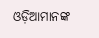ଓଡ଼ିଆମାନଙ୍କ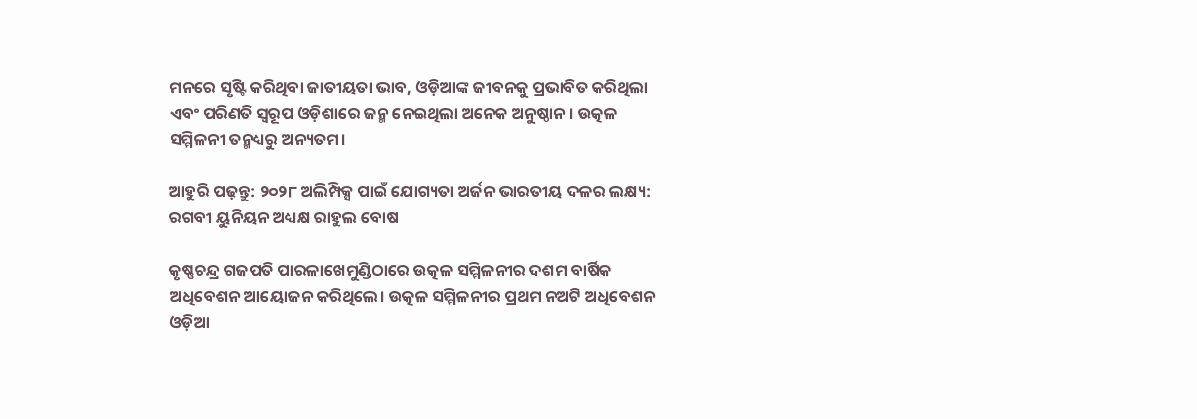ମନରେ ସୃଷ୍ଟି କରିଥିବା ଜାତୀୟତା ଭାବ, ଓଡ଼ିଆଙ୍କ ଜୀବନକୁ ପ୍ରଭାବିତ କରିଥିଲା ଏବଂ ପରିଣତି ସ୍ୱରୂପ ଓଡ଼ିଶାରେ ଜନ୍ମ ନେଇଥିଲା ଅନେକ ଅନୁଷ୍ଠାନ। ଉତ୍କଳ ସମ୍ମିଳନୀ ତନ୍ମଧ୍ୟରୁ ଅନ୍ୟତମ।

ଆହୁରି ପଢ଼ନ୍ତୁ: ୨୦୨୮ ଅଲିମ୍ପିକ୍ସ ପାଇଁ ଯୋଗ୍ୟତା ଅର୍ଜନ ଭାରତୀୟ ଦଳର ଲକ୍ଷ୍ୟ: ରଗବୀ ୟୁନିୟନ ଅଧ୍ୟକ୍ଷ ରାହୁଲ ବୋଷ

କୃଷ୍ଣଚନ୍ଦ୍ର ଗଜପତି ପାରଳାଖେମୁଣ୍ଡିଠାରେ ଉତ୍କଳ ସମ୍ମିଳନୀର ଦଶମ ବାର୍ଷିକ ଅଧିବେଶନ ଆୟୋଜନ କରିଥିଲେ। ଉତ୍କଳ ସମ୍ମିଳନୀର ପ୍ରଥମ ନଅଟି ଅଧିବେଶନ ଓଡ଼ିଆ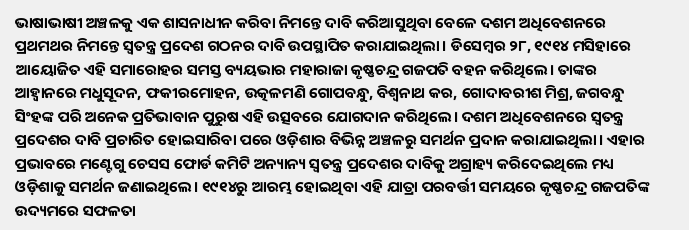ଭାଷାଭାଷୀ ଅଞ୍ଚଳକୁ ଏକ ଶାସନାଧୀନ କରିବା ନିମନ୍ତେ ଦାବି କରିଆସୁଥିବା ବେଳେ ଦଶମ ଅଧିବେଶନରେ ପ୍ରଥମଥର ନିମନ୍ତେ ସ୍ୱତନ୍ତ୍ର ପ୍ରଦେଶ ଗଠନର ଦାବି ଉପସ୍ଥାପିତ କରାଯାଇଥିଲା। ଡିସେମ୍ବର ୨୮, ୧୯୧୪ ମସିହାରେ ଆୟୋଜିତ ଏହି ସମାରୋହର ସମସ୍ତ ବ୍ୟୟଭାର ମହାରାଜା କୃଷ୍ଣଚନ୍ଦ୍ର ଗଜପତି ବହନ କରିଥିଲେ। ତାଙ୍କର ଆହ୍ୱାନରେ ମଧୁସୂଦନ, ଫକୀରମୋହନ, ଉତ୍କଳମଣି ଗୋପବନ୍ଧୁ, ବିଶ୍ୱନାଥ କର, ଗୋଦାବରୀଶ ମିଶ୍ର, ଜଗବନ୍ଧୁ ସିଂହଙ୍କ ପରି ଅନେକ ପ୍ରତିଭାବାନ ପୁରୁଷ ଏହି ଉତ୍ସବରେ ଯୋଗଦାନ କରିଥିଲେ। ଦଶମ ଅଧିବେଶନରେ ସ୍ୱତନ୍ତ୍ର ପ୍ରଦେଶର ଦାବି ପ୍ରଚାରିତ ହୋଇସାରିବା ପରେ ଓଡ଼ିଶାର ବିଭିନ୍ନ ଅଞ୍ଚଳରୁ ସମର୍ଥନ ପ୍ରଦାନ କରାଯାଇଥିଲା। ଏହାର ପ୍ରଭାବରେ ମଣ୍ଟେଗୁ ଚେସସ ଫୋର୍ଡ କମିଟି ଅନ୍ୟାନ୍ୟ ସ୍ୱତନ୍ତ୍ର ପ୍ରଦେଶର ଦାବିକୁ ଅଗ୍ରାହ୍ୟ କରିଦେଇଥିଲେ ମଧ୍ୟ ଓଡ଼ିଶାକୁ ସମର୍ଥନ ଜଣାଇଥିଲେ। ୧୯୧୪ରୁ ଆରମ୍ଭ ହୋଇଥିବା ଏହି ଯାତ୍ରା ପରବର୍ତ୍ତୀ ସମୟରେ କୃଷ୍ଣଚନ୍ଦ୍ର ଗଜପତିଙ୍କ ଉଦ୍ୟମରେ ସଫଳତା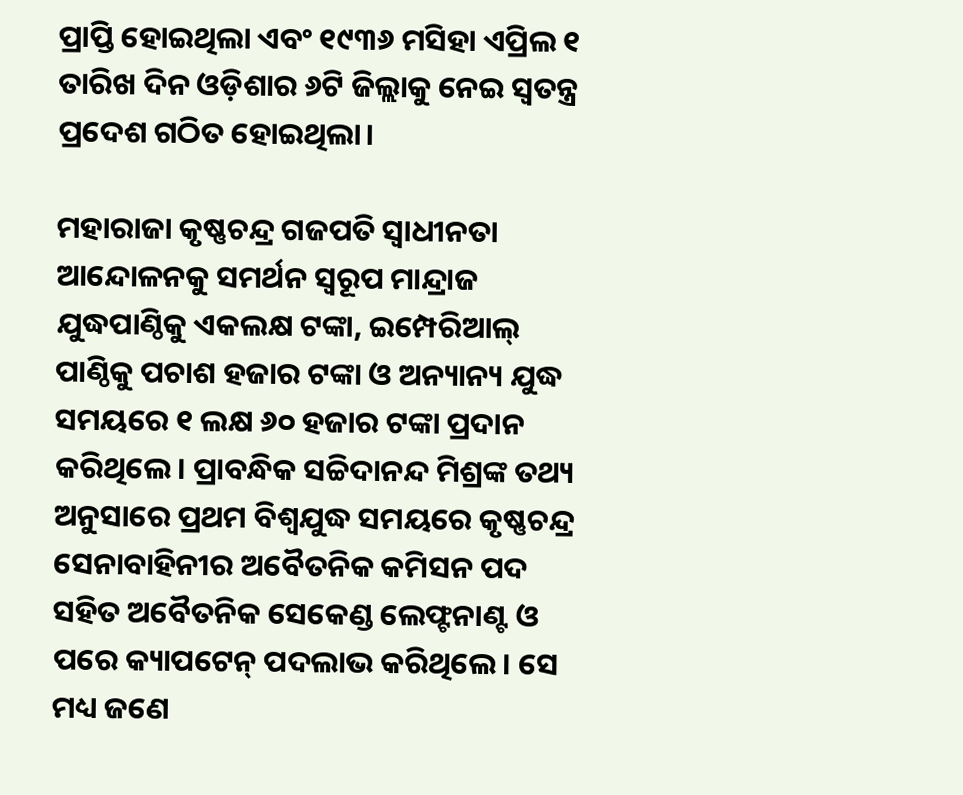ପ୍ରାପ୍ତି ହୋଇଥିଲା ଏବଂ ୧୯୩୬ ମସିହା ଏପ୍ରିଲ ୧ ତାରିଖ ଦିନ ଓଡ଼ିଶାର ୬ଟି ଜିଲ୍ଲାକୁ ନେଇ ସ୍ୱତନ୍ତ୍ର ପ୍ରଦେଶ ଗଠିତ ହୋଇଥିଲା।

ମହାରାଜା କୃଷ୍ଣଚନ୍ଦ୍ର ଗଜପତି ସ୍ୱାଧୀନତା ଆନ୍ଦୋଳନକୁ ସମର୍ଥନ ସ୍ୱରୂପ ମାନ୍ଦ୍ରାଜ ଯୁଦ୍ଧପାଣ୍ଠିକୁ ଏକଲକ୍ଷ ଟଙ୍କା, ଇମ୍ପେରିଆଲ୍‌‌ ପାଣ୍ଠିକୁ ପଚାଶ ହଜାର ଟଙ୍କା ଓ ଅନ୍ୟାନ୍ୟ ଯୁଦ୍ଧ ସମୟରେ ୧ ଲକ୍ଷ ୬୦ ହଜାର ଟଙ୍କା ପ୍ରଦାନ କରିଥିଲେ। ପ୍ରାବନ୍ଧିକ ସଚ୍ଚିଦାନନ୍ଦ ମିଶ୍ରଙ୍କ ତଥ୍ୟ ଅନୁସାରେ ପ୍ରଥମ ବିଶ୍ୱଯୁଦ୍ଧ ସମୟରେ କୃଷ୍ଣଚନ୍ଦ୍ର ସେନାବାହିନୀର ଅବୈତନିକ କମିସନ ପଦ ସହିତ ଅବୈତନିକ ସେକେଣ୍ଡ ଲେଫ୍ଟନାଣ୍ଟ ଓ ପରେ କ୍ୟାପଟେନ୍‌‌ ପଦଲାଭ କରିଥିଲେ। ସେ ମଧ୍ୟ ଜଣେ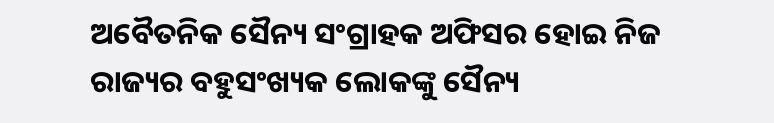ଅବୈତନିକ ସୈନ୍ୟ ସଂଗ୍ରାହକ ଅଫିସର ହୋଇ ନିଜ ରାଜ୍ୟର ବହୁସଂଖ୍ୟକ ଲୋକଙ୍କୁ ସୈନ୍ୟ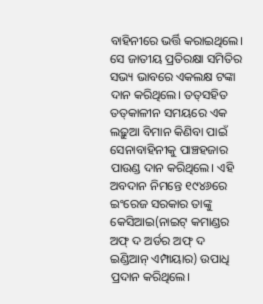ବାହିନୀରେ ଭର୍ତ୍ତି କରାଇଥିଲେ। ସେ ଜାତୀୟ ପ୍ରତିରକ୍ଷା ସମିତିର ସଭ୍ୟ ଭାବରେ ଏକଲକ୍ଷ ଟଙ୍କା ଦାନ କରିଥିଲେ। ତତ୍‌‌ସହିତ ତତ୍‌‌କାଳୀନ ସମୟରେ ଏକ ଲଢ଼ୁଆ ବିମାନ କିଣିବା ପାଇଁ ସେନାବାହିନୀକୁ ପାଞ୍ଚହଜାର ପାଉଣ୍ଡ ଦାନ କରିଥିଲେ। ଏହି ଅବଦାନ ନିମନ୍ତେ ୧୯୪୬ରେ ଇଂରେଜ ସରକାର ତାଙ୍କୁ କେସିଆଇ(ନାଇଟ୍‌‌ କମାଣ୍ଡର ଅଫ୍‌‌ ଦ ଅର୍ଡର ଅଫ୍‌‌ ଦ ଇଣ୍ଡିଆନ୍‌‌ ଏମ୍ପାୟାର) ଉପାଧି ପ୍ରଦାନ କରିଥିଲେ।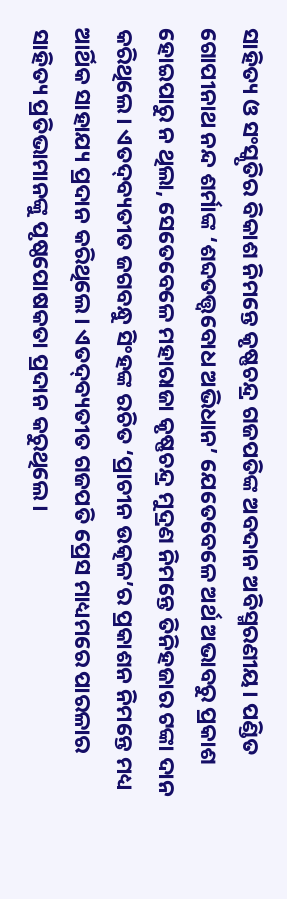ସାହିତ୍ୟ ଓ ସଂସ୍କୃତିର ବିକାଶ ନିମନ୍ତେ କୃଷ୍ଣଚନ୍ଦ୍ର ଗଜପତିଙ୍କ ଅବଦାନ ଅବିସ୍ମରଣୀୟ। ପଣ୍ଡିତ ଗୋପୀନାଥ ନନ୍ଦ ଶର୍ମାଙ୍କ ‘ଶବ୍ଦତତ୍ତ୍ୱବୋଧ ଅଭିଧାନ’ ଯେତେବେଳେ ଅର୍ଥ ଅଭାବରୁ ପ୍ରକାଶ ହୋଇପାରୁ ନ ଥିଲା, ସେତେବେଳେ ମହାରାଜା କୃଷ୍ଣଚନ୍ଦ୍ର ମୁଦ୍ରଣ ନିମନ୍ତେ ତିନିହଜାର ଟଙ୍କା ଦାନ କରିଥିଲେ। ଏତଦ୍‌‌ବ୍ୟତୀତ ଜଗବନ୍ଧୁ ସିଂହଙ୍କ ରଚିତ ‘ପ୍ରାଚୀନ ଉତ୍କଳ’ର ପ୍ରକାଶନ ନିମନ୍ତେ ମଧ୍ୟ ଆର୍ଥିକ ସାହାଯ୍ୟ ପ୍ରଦାନ କରିଥିଲେ। ଏତଦ୍‌‌ବ୍ୟତୀତ ଗଜପତି ପ୍ରେସ ମାଧ୍ୟମରେ ପାରଳାର ସାହିତ୍ୟ ପ୍ରତିଭାମାନଙ୍କୁ ପୃଷ୍ଠପୋଷକତା ପ୍ରଦାନ କରୁଥିଲେ।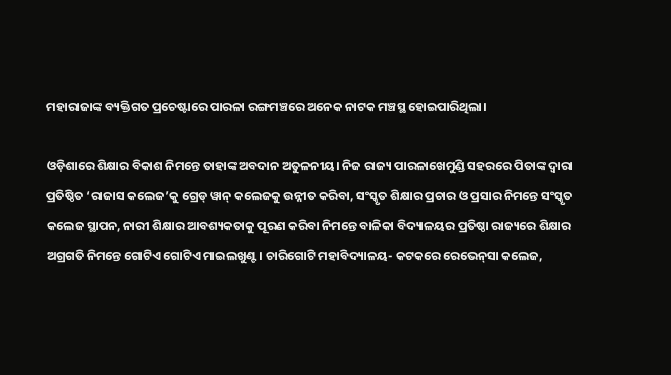ମହାରାଜାଙ୍କ ବ୍ୟକ୍ତିଗତ ପ୍ରଚେଷ୍ଟାରେ ପାରଳା ରଙ୍ଗମଞ୍ଚରେ ଅନେକ ନାଟକ ମଞ୍ଚସ୍ଥ ହୋଇପାରିଥିଲା।

ଓଡ଼ିଶାରେ ଶିକ୍ଷାର ବିକାଶ ନିମନ୍ତେ ତାହାଙ୍କ ଅବଦାନ ଅତୁଳନୀୟ। ନିଜ ରାଜ୍ୟ ପାରଳାଖେମୁଣ୍ଡି ସହରରେ ପିତାଙ୍କ ଦ୍ୱାରା ପ୍ରତିଷ୍ଠିତ ‘ରାଜାସ କଲେଜ’କୁ ଗ୍ରେଡ୍‌‌ ୱାନ୍‌‌ କଲେଜକୁ ଉନ୍ନୀତ କରିବା, ସଂସ୍କୃତ ଶିକ୍ଷାର ପ୍ରଚାର ଓ ପ୍ରସାର ନିମନ୍ତେ ସଂସ୍କୃତ କଲେଜ ସ୍ଥାପନ, ନାରୀ ଶିକ୍ଷାର ଆବଶ୍ୟକତାକୁ ପୂରଣ କରିବା ନିମନ୍ତେ ବାଳିକା ବିଦ୍ୟାଳୟର ପ୍ରତିଷ୍ଠା ରାଜ୍ୟରେ ଶିକ୍ଷାର ଅଗ୍ରଗତି ନିମନ୍ତେ ଗୋଟିଏ ଗୋଟିଏ ମାଇଲଖୁଣ୍ଟ। ଚାରିଗୋଟି ମହାବିଦ୍ୟାଳୟ- କଟକରେ ରେଭେନ୍‌‌ସା କଲେଜ,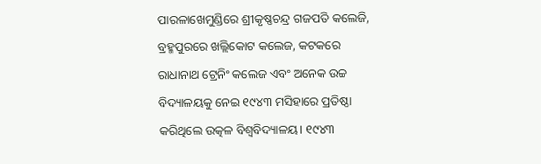ପାରଳାଖେମୁଣ୍ଡିରେ ଶ୍ରୀକୃଷ୍ଣଚନ୍ଦ୍ର ଗଜପତି କଲେଜି, ବ୍ରହ୍ମପୁରରେ ଖଲ୍ଲିକୋଟ କଲେଜ, କଟକରେ ରାଧାନାଥ ଟ୍ରେନିଂ କଲେଜ ଏବଂ ଅନେକ ଉଚ୍ଚ ବିଦ୍ୟାଳୟକୁ ନେଇ ୧୯୪୩ ମସିହାରେ ପ୍ରତିଷ୍ଠା କରିଥିଲେ ଉତ୍କଳ ବିଶ୍ୱବିଦ୍ୟାଳୟ। ୧୯୪୩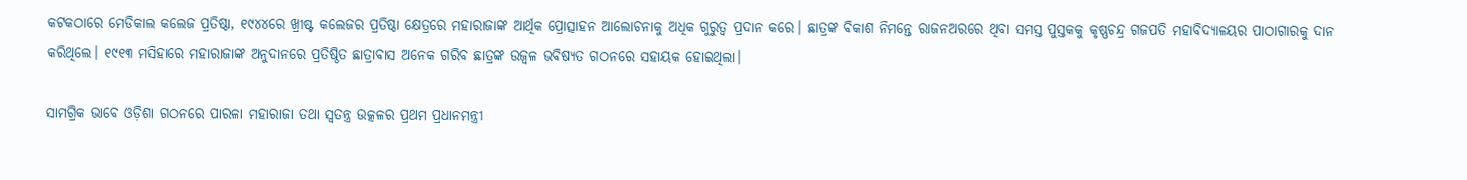କଟକଠାରେ ମେଡିକାଲ କଲେଜ ପ୍ରତିଷ୍ଠା, ୧୯୪୪ରେ ଖ୍ରୀଷ୍ଟ କଲେଜର ପ୍ରତିଷ୍ଠା କ୍ଷେତ୍ରରେ ମହାରାଜାଙ୍କ ଆର୍ଥିକ ପ୍ରୋତ୍ସାହନ ଆଲୋଚନାକୁ ଅଧିକ ଗୁରୁତ୍ୱ ପ୍ରଦାନ କରେ। ଛାତ୍ରଙ୍କ ବିକାଶ ନିମନ୍ତେ ରାଜନଅରରେ ଥିବା ସମସ୍ତ ପୁସ୍ତକକୁ କୃଷ୍ଣଚନ୍ଦ୍ର ଗଜପତି ମହାବିଦ୍ୟାଳୟର ପାଠାଗାରକୁ ଦାନ କରିଥିଲେ। ୧୯୧୩ ମସିହାରେ ମହାରାଜାଙ୍କ ଅନୁଦାନରେ ପ୍ରତିଷ୍ଠିତ ଛାତ୍ରାବାସ ଅନେକ ଗରିବ ଛାତ୍ରଙ୍କ ଉଜ୍ୱଳ ଭବିଷ୍ୟତ ଗଠନରେ ସହାୟକ ହୋଇଥିଲା।

ସାମଗ୍ରିକ ଭାବେ ଓଡ଼ିଶା ଗଠନରେ ପାରଳା ମହାରାଜା ତଥା ସ୍ୱତନ୍ତ୍ର ଉତ୍କଳର ପ୍ରଥମ ପ୍ରଧାନମନ୍ତ୍ରୀ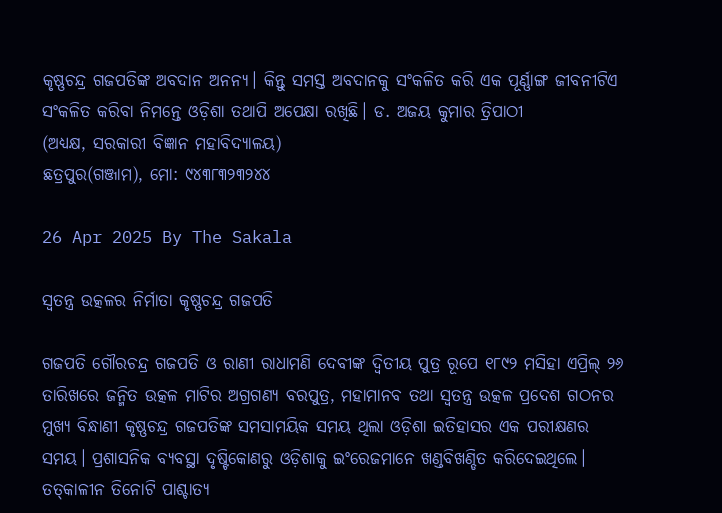କୃଷ୍ଣଚନ୍ଦ୍ର ଗଜପତିଙ୍କ ଅବଦାନ ଅନନ୍ୟ। କିନ୍ତୁ ସମସ୍ତ ଅବଦାନକୁ ସଂକଳିତ କରି ଏକ ପୂର୍ଣ୍ଣାଙ୍ଗ ଜୀବନୀଟିଏ ସଂକଳିତ କରିବା ନିମନ୍ତେ ଓଡ଼ିଶା ତଥାପି ଅପେକ୍ଷା ରଖିଛି। ଡ. ଅଜୟ କୁମାର ତ୍ରିପାଠୀ
(ଅଧ୍ୟକ୍ଷ, ସରକାରୀ ବିଜ୍ଞାନ ମହାବିଦ୍ୟାଳୟ)
ଛତ୍ରପୁର(ଗଞ୍ଜାମ), ମୋ: ୯୪୩୮୩୨୩୨୪୪

26 Apr 2025 By The Sakala

ସ୍ୱତନ୍ତ୍ର ଉତ୍କଳର ନିର୍ମାତା କୃଷ୍ଣଚନ୍ଦ୍ର ଗଜପତି

ଗଜପତି ଗୌରଚନ୍ଦ୍ର ଗଜପତି ଓ ରାଣୀ ରାଧାମଣି ଦେବୀଙ୍କ ଦ୍ୱିତୀୟ ପୁତ୍ର ରୂପେ ୧୮୯୨ ମସିହା ଏପ୍ରିଲ୍‌‌ ୨୬ ତାରିଖରେ ଜନ୍ମିତ ଉତ୍କଳ ମାଟିର ଅଗ୍ରଗଣ୍ୟ ବରପୁତ୍ର, ମହାମାନବ ତଥା ସ୍ୱତନ୍ତ୍ର ଉତ୍କଳ ପ୍ରଦେଶ ଗଠନର ମୁଖ୍ୟ ବିନ୍ଧାଣୀ କୃଷ୍ଣଚନ୍ଦ୍ର ଗଜପତିଙ୍କ ସମସାମୟିକ ସମୟ ଥିଲା ଓଡ଼ିଶା ଇତିହାସର ଏକ ପରୀକ୍ଷଣର ସମୟ। ପ୍ରଶାସନିକ ବ୍ୟବସ୍ଥା ଦୃଷ୍ଟିକୋଣରୁ ଓଡ଼ିଶାକୁ ଇଂରେଜମାନେ ଖଣ୍ଡବିଖଣ୍ଡିତ କରିଦେଇଥିଲେ। ତତ୍‌‌କାଳୀନ ତିନୋଟି ପାଶ୍ଚାତ୍ୟ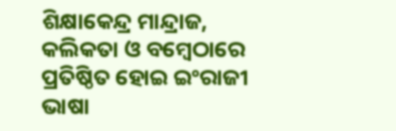ଶିକ୍ଷାକେନ୍ଦ୍ର ମାନ୍ଦ୍ରାଜ, କଲିକତା ଓ ବମ୍ବେଠାରେ ପ୍ରତିଷ୍ଠିତ ହୋଇ ଇଂରାଜୀ ଭାଷା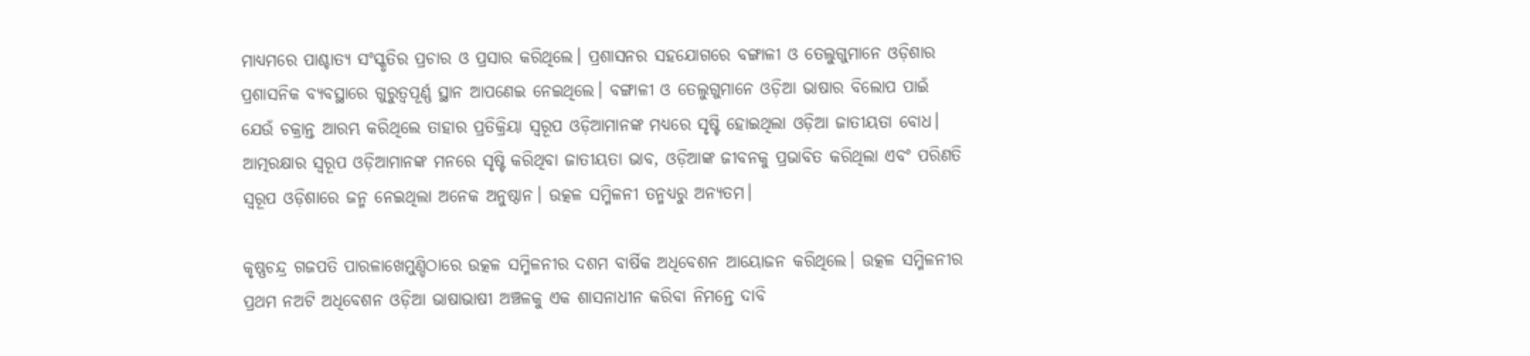ମାଧ୍ୟମରେ ପାଶ୍ଚାତ୍ୟ ସଂସ୍କୃତିର ପ୍ରଚାର ଓ ପ୍ରସାର କରିଥିଲେ। ପ୍ରଶାସନର ସହଯୋଗରେ ବଙ୍ଗାଳୀ ଓ ତେଲୁଗୁମାନେ ଓଡ଼ିଶାର ପ୍ରଶାସନିକ ବ୍ୟବସ୍ଥାରେ ଗୁରୁତ୍ୱପୂର୍ଣ୍ଣ ସ୍ଥାନ ଆପଣେଇ ନେଇଥିଲେ। ବଙ୍ଗାଳୀ ଓ ତେଲୁଗୁମାନେ ଓଡ଼ିଆ ଭାଷାର ବିଲୋପ ପାଇଁ ଯେଉଁ ଚକ୍ରାନ୍ତ ଆରମ୍ଭ କରିଥିଲେ ତାହାର ପ୍ରତିକ୍ରିୟା ସ୍ୱରୂପ ଓଡ଼ିଆମାନଙ୍କ ମଧ୍ୟରେ ସୃଷ୍ଟି ହୋଇଥିଲା ଓଡ଼ିଆ ଜାତୀୟତା ବୋଧ। ଆତ୍ମରକ୍ଷାର ସ୍ୱରୂପ ଓଡ଼ିଆମାନଙ୍କ ମନରେ ସୃଷ୍ଟି କରିଥିବା ଜାତୀୟତା ଭାବ, ଓଡ଼ିଆଙ୍କ ଜୀବନକୁ ପ୍ରଭାବିତ କରିଥିଲା ଏବଂ ପରିଣତି ସ୍ୱରୂପ ଓଡ଼ିଶାରେ ଜନ୍ମ ନେଇଥିଲା ଅନେକ ଅନୁଷ୍ଠାନ। ଉତ୍କଳ ସମ୍ମିଳନୀ ତନ୍ମଧ୍ୟରୁ ଅନ୍ୟତମ।

କୃଷ୍ଣଚନ୍ଦ୍ର ଗଜପତି ପାରଳାଖେମୁଣ୍ଡିଠାରେ ଉତ୍କଳ ସମ୍ମିଳନୀର ଦଶମ ବାର୍ଷିକ ଅଧିବେଶନ ଆୟୋଜନ କରିଥିଲେ। ଉତ୍କଳ ସମ୍ମିଳନୀର ପ୍ରଥମ ନଅଟି ଅଧିବେଶନ ଓଡ଼ିଆ ଭାଷାଭାଷୀ ଅଞ୍ଚଳକୁ ଏକ ଶାସନାଧୀନ କରିବା ନିମନ୍ତେ ଦାବି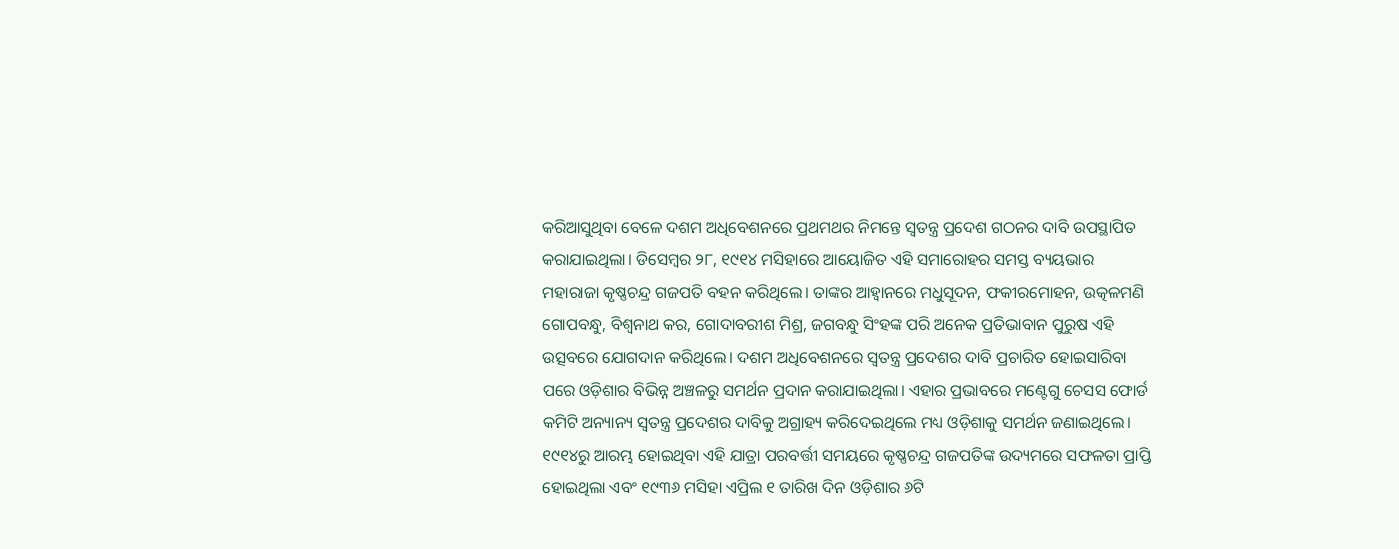କରିଆସୁଥିବା ବେଳେ ଦଶମ ଅଧିବେଶନରେ ପ୍ରଥମଥର ନିମନ୍ତେ ସ୍ୱତନ୍ତ୍ର ପ୍ରଦେଶ ଗଠନର ଦାବି ଉପସ୍ଥାପିତ କରାଯାଇଥିଲା। ଡିସେମ୍ବର ୨୮, ୧୯୧୪ ମସିହାରେ ଆୟୋଜିତ ଏହି ସମାରୋହର ସମସ୍ତ ବ୍ୟୟଭାର ମହାରାଜା କୃଷ୍ଣଚନ୍ଦ୍ର ଗଜପତି ବହନ କରିଥିଲେ। ତାଙ୍କର ଆହ୍ୱାନରେ ମଧୁସୂଦନ, ଫକୀରମୋହନ, ଉତ୍କଳମଣି ଗୋପବନ୍ଧୁ, ବିଶ୍ୱନାଥ କର, ଗୋଦାବରୀଶ ମିଶ୍ର, ଜଗବନ୍ଧୁ ସିଂହଙ୍କ ପରି ଅନେକ ପ୍ରତିଭାବାନ ପୁରୁଷ ଏହି ଉତ୍ସବରେ ଯୋଗଦାନ କରିଥିଲେ। ଦଶମ ଅଧିବେଶନରେ ସ୍ୱତନ୍ତ୍ର ପ୍ରଦେଶର ଦାବି ପ୍ରଚାରିତ ହୋଇସାରିବା ପରେ ଓଡ଼ିଶାର ବିଭିନ୍ନ ଅଞ୍ଚଳରୁ ସମର୍ଥନ ପ୍ରଦାନ କରାଯାଇଥିଲା। ଏହାର ପ୍ରଭାବରେ ମଣ୍ଟେଗୁ ଚେସସ ଫୋର୍ଡ କମିଟି ଅନ୍ୟାନ୍ୟ ସ୍ୱତନ୍ତ୍ର ପ୍ରଦେଶର ଦାବିକୁ ଅଗ୍ରାହ୍ୟ କରିଦେଇଥିଲେ ମଧ୍ୟ ଓଡ଼ିଶାକୁ ସମର୍ଥନ ଜଣାଇଥିଲେ। ୧୯୧୪ରୁ ଆରମ୍ଭ ହୋଇଥିବା ଏହି ଯାତ୍ରା ପରବର୍ତ୍ତୀ ସମୟରେ କୃଷ୍ଣଚନ୍ଦ୍ର ଗଜପତିଙ୍କ ଉଦ୍ୟମରେ ସଫଳତା ପ୍ରାପ୍ତି ହୋଇଥିଲା ଏବଂ ୧୯୩୬ ମସିହା ଏପ୍ରିଲ ୧ ତାରିଖ ଦିନ ଓଡ଼ିଶାର ୬ଟି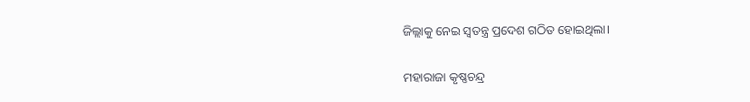ଜିଲ୍ଲାକୁ ନେଇ ସ୍ୱତନ୍ତ୍ର ପ୍ରଦେଶ ଗଠିତ ହୋଇଥିଲା।

ମହାରାଜା କୃଷ୍ଣଚନ୍ଦ୍ର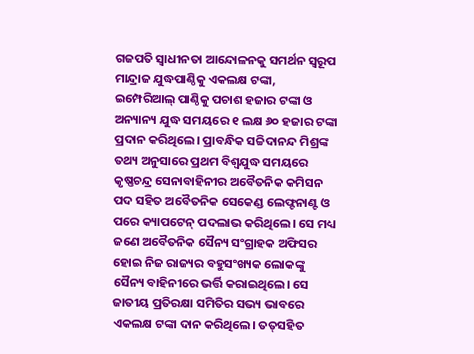ଗଜପତି ସ୍ୱାଧୀନତା ଆନ୍ଦୋଳନକୁ ସମର୍ଥନ ସ୍ୱରୂପ ମାନ୍ଦ୍ରାଜ ଯୁଦ୍ଧପାଣ୍ଠିକୁ ଏକଲକ୍ଷ ଟଙ୍କା, ଇମ୍ପେରିଆଲ୍‌‌ ପାଣ୍ଠିକୁ ପଚାଶ ହଜାର ଟଙ୍କା ଓ ଅନ୍ୟାନ୍ୟ ଯୁଦ୍ଧ ସମୟରେ ୧ ଲକ୍ଷ ୬୦ ହଜାର ଟଙ୍କା ପ୍ରଦାନ କରିଥିଲେ। ପ୍ରାବନ୍ଧିକ ସଚ୍ଚିଦାନନ୍ଦ ମିଶ୍ରଙ୍କ ତଥ୍ୟ ଅନୁସାରେ ପ୍ରଥମ ବିଶ୍ୱଯୁଦ୍ଧ ସମୟରେ କୃଷ୍ଣଚନ୍ଦ୍ର ସେନାବାହିନୀର ଅବୈତନିକ କମିସନ ପଦ ସହିତ ଅବୈତନିକ ସେକେଣ୍ଡ ଲେଫ୍ଟନାଣ୍ଟ ଓ ପରେ କ୍ୟାପଟେନ୍‌‌ ପଦଲାଭ କରିଥିଲେ। ସେ ମଧ୍ୟ ଜଣେ ଅବୈତନିକ ସୈନ୍ୟ ସଂଗ୍ରାହକ ଅଫିସର ହୋଇ ନିଜ ରାଜ୍ୟର ବହୁସଂଖ୍ୟକ ଲୋକଙ୍କୁ ସୈନ୍ୟ ବାହିନୀରେ ଭର୍ତ୍ତି କରାଇଥିଲେ। ସେ ଜାତୀୟ ପ୍ରତିରକ୍ଷା ସମିତିର ସଭ୍ୟ ଭାବରେ ଏକଲକ୍ଷ ଟଙ୍କା ଦାନ କରିଥିଲେ। ତତ୍‌‌ସହିତ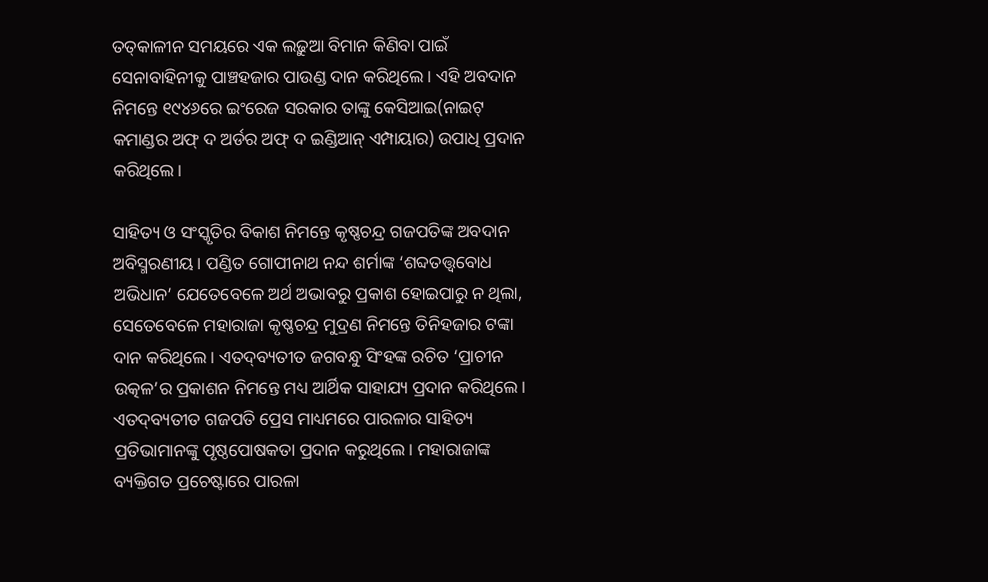ତତ୍‌‌କାଳୀନ ସମୟରେ ଏକ ଲଢ଼ୁଆ ବିମାନ କିଣିବା ପାଇଁ ସେନାବାହିନୀକୁ ପାଞ୍ଚହଜାର ପାଉଣ୍ଡ ଦାନ କରିଥିଲେ। ଏହି ଅବଦାନ ନିମନ୍ତେ ୧୯୪୬ରେ ଇଂରେଜ ସରକାର ତାଙ୍କୁ କେସିଆଇ(ନାଇଟ୍‌‌ କମାଣ୍ଡର ଅଫ୍‌‌ ଦ ଅର୍ଡର ଅଫ୍‌‌ ଦ ଇଣ୍ଡିଆନ୍‌‌ ଏମ୍ପାୟାର) ଉପାଧି ପ୍ରଦାନ କରିଥିଲେ।

ସାହିତ୍ୟ ଓ ସଂସ୍କୃତିର ବିକାଶ ନିମନ୍ତେ କୃଷ୍ଣଚନ୍ଦ୍ର ଗଜପତିଙ୍କ ଅବଦାନ ଅବିସ୍ମରଣୀୟ। ପଣ୍ଡିତ ଗୋପୀନାଥ ନନ୍ଦ ଶର୍ମାଙ୍କ ‘ଶବ୍ଦତତ୍ତ୍ୱବୋଧ ଅଭିଧାନ’ ଯେତେବେଳେ ଅର୍ଥ ଅଭାବରୁ ପ୍ରକାଶ ହୋଇପାରୁ ନ ଥିଲା, ସେତେବେଳେ ମହାରାଜା କୃଷ୍ଣଚନ୍ଦ୍ର ମୁଦ୍ରଣ ନିମନ୍ତେ ତିନିହଜାର ଟଙ୍କା ଦାନ କରିଥିଲେ। ଏତଦ୍‌‌ବ୍ୟତୀତ ଜଗବନ୍ଧୁ ସିଂହଙ୍କ ରଚିତ ‘ପ୍ରାଚୀନ ଉତ୍କଳ’ର ପ୍ରକାଶନ ନିମନ୍ତେ ମଧ୍ୟ ଆର୍ଥିକ ସାହାଯ୍ୟ ପ୍ରଦାନ କରିଥିଲେ। ଏତଦ୍‌‌ବ୍ୟତୀତ ଗଜପତି ପ୍ରେସ ମାଧ୍ୟମରେ ପାରଳାର ସାହିତ୍ୟ ପ୍ରତିଭାମାନଙ୍କୁ ପୃଷ୍ଠପୋଷକତା ପ୍ରଦାନ କରୁଥିଲେ। ମହାରାଜାଙ୍କ ବ୍ୟକ୍ତିଗତ ପ୍ରଚେଷ୍ଟାରେ ପାରଳା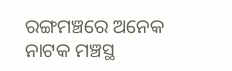ରଙ୍ଗମଞ୍ଚରେ ଅନେକ ନାଟକ ମଞ୍ଚସ୍ଥ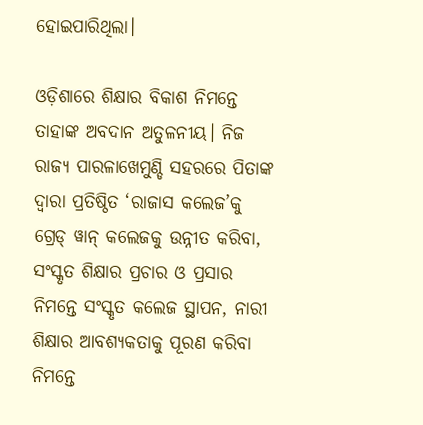ହୋଇପାରିଥିଲା।

ଓଡ଼ିଶାରେ ଶିକ୍ଷାର ବିକାଶ ନିମନ୍ତେ ତାହାଙ୍କ ଅବଦାନ ଅତୁଳନୀୟ। ନିଜ ରାଜ୍ୟ ପାରଳାଖେମୁଣ୍ଡି ସହରରେ ପିତାଙ୍କ ଦ୍ୱାରା ପ୍ରତିଷ୍ଠିତ ‘ରାଜାସ କଲେଜ’କୁ ଗ୍ରେଡ୍‌‌ ୱାନ୍‌‌ କଲେଜକୁ ଉନ୍ନୀତ କରିବା, ସଂସ୍କୃତ ଶିକ୍ଷାର ପ୍ରଚାର ଓ ପ୍ରସାର ନିମନ୍ତେ ସଂସ୍କୃତ କଲେଜ ସ୍ଥାପନ, ନାରୀ ଶିକ୍ଷାର ଆବଶ୍ୟକତାକୁ ପୂରଣ କରିବା ନିମନ୍ତେ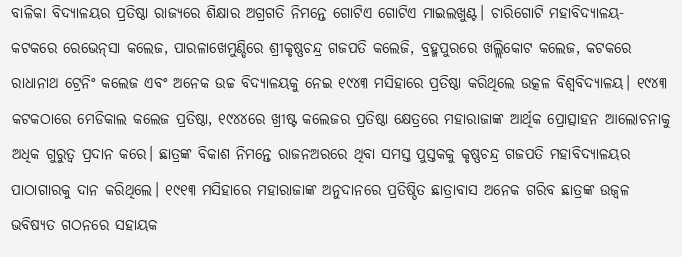ବାଳିକା ବିଦ୍ୟାଳୟର ପ୍ରତିଷ୍ଠା ରାଜ୍ୟରେ ଶିକ୍ଷାର ଅଗ୍ରଗତି ନିମନ୍ତେ ଗୋଟିଏ ଗୋଟିଏ ମାଇଲଖୁଣ୍ଟ। ଚାରିଗୋଟି ମହାବିଦ୍ୟାଳୟ- କଟକରେ ରେଭେନ୍‌‌ସା କଲେଜ, ପାରଳାଖେମୁଣ୍ଡିରେ ଶ୍ରୀକୃଷ୍ଣଚନ୍ଦ୍ର ଗଜପତି କଲେଜି, ବ୍ରହ୍ମପୁରରେ ଖଲ୍ଲିକୋଟ କଲେଜ, କଟକରେ ରାଧାନାଥ ଟ୍ରେନିଂ କଲେଜ ଏବଂ ଅନେକ ଉଚ୍ଚ ବିଦ୍ୟାଳୟକୁ ନେଇ ୧୯୪୩ ମସିହାରେ ପ୍ରତିଷ୍ଠା କରିଥିଲେ ଉତ୍କଳ ବିଶ୍ୱବିଦ୍ୟାଳୟ। ୧୯୪୩ କଟକଠାରେ ମେଡିକାଲ କଲେଜ ପ୍ରତିଷ୍ଠା, ୧୯୪୪ରେ ଖ୍ରୀଷ୍ଟ କଲେଜର ପ୍ରତିଷ୍ଠା କ୍ଷେତ୍ରରେ ମହାରାଜାଙ୍କ ଆର୍ଥିକ ପ୍ରୋତ୍ସାହନ ଆଲୋଚନାକୁ ଅଧିକ ଗୁରୁତ୍ୱ ପ୍ରଦାନ କରେ। ଛାତ୍ରଙ୍କ ବିକାଶ ନିମନ୍ତେ ରାଜନଅରରେ ଥିବା ସମସ୍ତ ପୁସ୍ତକକୁ କୃଷ୍ଣଚନ୍ଦ୍ର ଗଜପତି ମହାବିଦ୍ୟାଳୟର ପାଠାଗାରକୁ ଦାନ କରିଥିଲେ। ୧୯୧୩ ମସିହାରେ ମହାରାଜାଙ୍କ ଅନୁଦାନରେ ପ୍ରତିଷ୍ଠିତ ଛାତ୍ରାବାସ ଅନେକ ଗରିବ ଛାତ୍ରଙ୍କ ଉଜ୍ୱଳ ଭବିଷ୍ୟତ ଗଠନରେ ସହାୟକ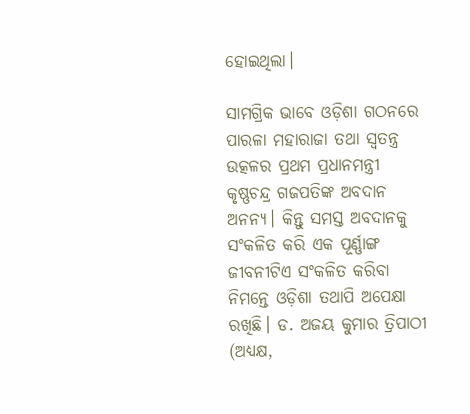ହୋଇଥିଲା।

ସାମଗ୍ରିକ ଭାବେ ଓଡ଼ିଶା ଗଠନରେ ପାରଳା ମହାରାଜା ତଥା ସ୍ୱତନ୍ତ୍ର ଉତ୍କଳର ପ୍ରଥମ ପ୍ରଧାନମନ୍ତ୍ରୀ କୃଷ୍ଣଚନ୍ଦ୍ର ଗଜପତିଙ୍କ ଅବଦାନ ଅନନ୍ୟ। କିନ୍ତୁ ସମସ୍ତ ଅବଦାନକୁ ସଂକଳିତ କରି ଏକ ପୂର୍ଣ୍ଣାଙ୍ଗ ଜୀବନୀଟିଏ ସଂକଳିତ କରିବା ନିମନ୍ତେ ଓଡ଼ିଶା ତଥାପି ଅପେକ୍ଷା ରଖିଛି। ଡ. ଅଜୟ କୁମାର ତ୍ରିପାଠୀ
(ଅଧ୍ୟକ୍ଷ,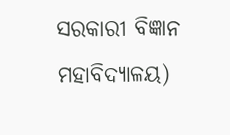ସରକାରୀ ବିଜ୍ଞାନ ମହାବିଦ୍ୟାଳୟ)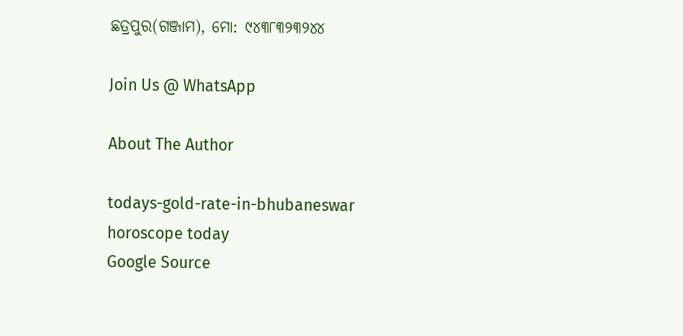ଛତ୍ରପୁର(ଗଞ୍ଜାମ), ମୋ: ୯୪୩୮୩୨୩୨୪୪

Join Us @ WhatsApp

About The Author

todays-gold-rate-in-bhubaneswar
horoscope today
Google Source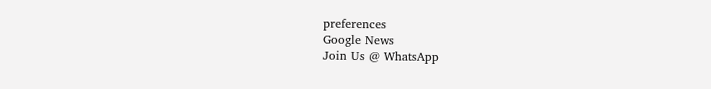preferences
Google News
Join Us @ WhatsApp